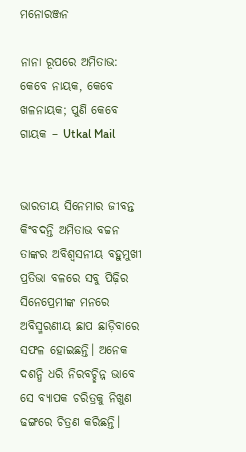ମନୋରଞ୍ଜନ

ନାନା ରୂପରେ ଅମିତାଭ: କେବେ ନାୟକ, କେବେ ଖଳନାୟକ; ପୁଣି କେବେ ଗାୟକ – Utkal Mail


ଭାରତୀୟ ସିନେମାର ଜୀବନ୍ତ କିଂବଦନ୍ତି ଅମିତାଭ ବଚ୍ଚନ ତାଙ୍କର ଅବିଶ୍ୱସନୀୟ ବହୁମୁଖୀ ପ୍ରତିଭା ବଳରେ ସବୁ ପିଢ଼ିର ସିନେପ୍ରେମୀଙ୍କ ମନରେ ଅବିସ୍ମରଣୀୟ ଛାପ ଛାଡ଼ିବାରେ ସଫଳ ହୋଇଛନ୍ତି। ଅନେକ ଦଶନ୍ଧି ଧରି ନିରବଚ୍ଛିନ୍ନ ଭାବେ ସେ ବ୍ୟାପକ ଚରିତ୍ରକୁ ନିଖୁଣ ଢଙ୍ଗରେ ଚିତ୍ରଣ କରିଛନ୍ତି।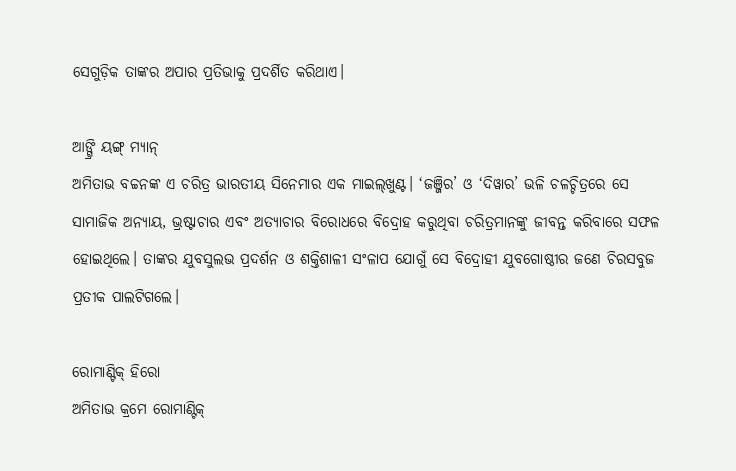ସେଗୁଡ଼ିକ ତାଙ୍କର ଅପାର ପ୍ରତିଭାକୁ ପ୍ରଦର୍ଶିତ କରିଥାଏ।

ଆଙ୍ଗ୍ରି ୟଙ୍ଗ୍‌ ମ୍ୟାନ୍‌
ଅମିତାଭ ବଚ୍ଚନଙ୍କ ଏ ଚରିତ୍ର ଭାରତୀୟ ସିନେମାର ଏକ ମାଇଲ୍‌ଖୁଣ୍ଟ। ‘ଜଞ୍ଜିର’ ଓ ‘ଦିୱାର’ ଭଳି ଚଳଚ୍ଚିତ୍ରରେ ସେ ସାମାଜିକ ଅନ୍ୟାୟ, ଭ୍ରଷ୍ଟାଚାର ଏବଂ ଅତ୍ୟାଚାର ବିରୋଧରେ ବିଦ୍ରୋହ କରୁଥିବା ଚରିତ୍ରମାନଙ୍କୁ ଜୀବନ୍ତ କରିବାରେ ସଫଳ ହୋଇଥିଲେ। ତାଙ୍କର ଯୁବସୁଲଭ ପ୍ରଦର୍ଶନ ଓ ଶକ୍ତିଶାଳୀ ସଂଳାପ ଯୋଗୁଁ ସେ ବିଦ୍ରୋହୀ ଯୁବଗୋଷ୍ଠୀର ଜଣେ ଚିରସବୁଜ ପ୍ରତୀକ ପାଲଟିଗଲେ।

ରୋମାଣ୍ଟିକ୍ ହିରୋ
ଅମିତାଭ କ୍ରମେ ରୋମାଣ୍ଟିକ୍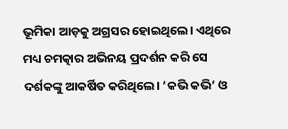ଭୂମିକା ଆଡ଼କୁ ଅଗ୍ରସର ହୋଇଥିଲେ। ଏଥିରେ ମଧ୍ୟ ଚମତ୍କାର ଅଭିନୟ ପ୍ରଦର୍ଶନ କରି ସେ ଦର୍ଶକଙ୍କୁ ଆକର୍ଷିତ କରିଥିଲେ। ‘କଭି କଭି’ ଓ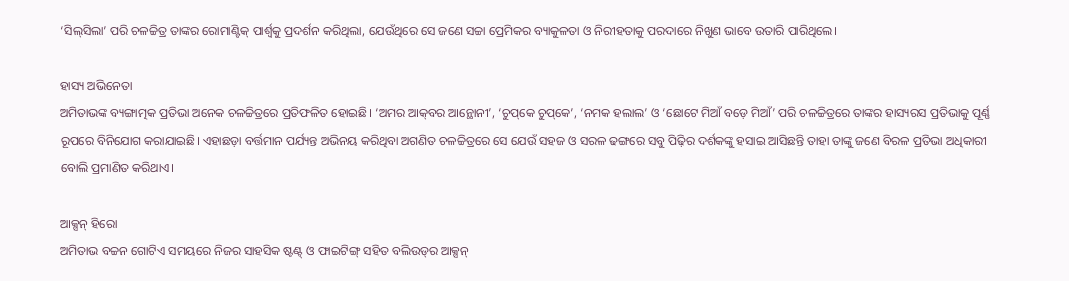‘ସିଲ୍‌ସିଲା’ ପରି ଚଳଚ୍ଚିତ୍ର ତାଙ୍କର ରୋମାଣ୍ଟିକ୍‌ ପାର୍ଶ୍ୱକୁ ପ୍ରଦର୍ଶନ କରିଥିଲା, ଯେଉଁଥିରେ ସେ ଜଣେ ସଚ୍ଚା ପ୍ରେମିକର ବ୍ୟାକୁଳତା ଓ ନିରୀହତାକୁ ପରଦାରେ ନିଖୁଣ ଭାବେ ଉତାରି ପାରିଥିଲେ।

ହାସ୍ୟ ଅଭିନେତା
ଅମିତାଭଙ୍କ ବ୍ୟଙ୍ଗାତ୍ମକ ପ୍ରତିଭା ଅନେକ ଚଳଚ୍ଚିତ୍ରରେ ପ୍ରତିଫଳିତ ହୋଇଛି। ‘ଅମର ଆକ୍‌ବର ଆନ୍ଥୋନୀ’, ‘ଚୁପ୍‌କେ ଚୁପ୍‌କେ’, ‘ନମକ ହଲାଲ’ ଓ ‘ଛୋଟେ ମିଆଁ ବଡ଼େ ମିଆଁ’ ପରି ଚଳଚ୍ଚିତ୍ରରେ ତାଙ୍କର ହାସ୍ୟରସ ପ୍ରତିଭାକୁ ପୂର୍ଣ୍ଣ ରୂପରେ ବିନିଯୋଗ କରାଯାଇଛି। ଏହାଛଡ଼ା ବର୍ତ୍ତମାନ ପର୍ଯ୍ୟନ୍ତ ଅଭିନୟ କରିଥିବା ଅଗଣିତ ଚଳଚ୍ଚିତ୍ରରେ ସେ ଯେଉଁ ସହଜ ଓ ସରଳ ଢଙ୍ଗରେ ସବୁ ପିଢ଼ିର ଦର୍ଶକଙ୍କୁ ହସାଇ ଆସିଛନ୍ତି ତାହା ତାଙ୍କୁ ଜଣେ ବିରଳ ପ୍ରତିଭା ଅଧିକାରୀ ବୋଲି ପ୍ରମାଣିତ କରିଥାଏ।

ଆକ୍ସନ୍ ହିରୋ
ଅମିତାଭ ବଚ୍ଚନ ଗୋଟିଏ ସମୟରେ ନିଜର ସାହସିକ ଷ୍ଟଣ୍ଟ୍‌ ଓ ଫାଇଟିଙ୍ଗ୍‌ ସହିତ ବଲିଉଡ୍‌ର ଆକ୍ସନ୍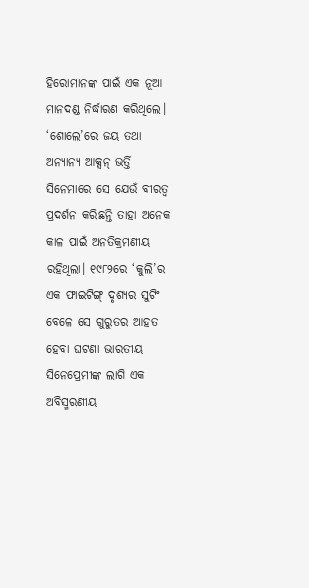ହିରୋମାନଙ୍କ ପାଇଁ ଏକ ନୂଆ ମାନଦଣ୍ଡ ନିର୍ଦ୍ଧାରଣ କରିଥିଲେ। ‘ଶୋଲେ’ରେ ଜୟ ତଥା ଅନ୍ୟାନ୍ୟ ଆକ୍ସନ୍‌ ଭର୍ତ୍ତି ସିନେମାରେ ସେ ଯେଉଁ ବୀରତ୍ୱ ପ୍ରଦର୍ଶନ କରିଛନ୍ତି ତାହା ଅନେକ କାଳ ପାଇଁ ଅନତିକ୍ରମଣୀୟ ରହିଥିଲା। ୧୯୮୨ରେ ‘କୁଲି’ର ଏକ ଫାଇଟିଙ୍ଗ୍‌ ଦୃଶ୍ୟର ସୁଟିଂ ବେଳେ ସେ ଗୁରୁତର ଆହତ ହେବା ଘଟଣା ଭାରତୀୟ ସିନେପ୍ରେମୀଙ୍କ ଲାଗି ଏକ ଅବିସ୍ମରଣୀୟ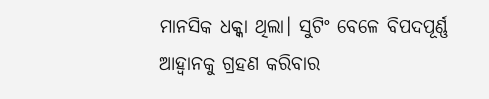ମାନସିକ ଧକ୍କା ଥିଲା। ସୁଟିଂ ବେଳେ ବିପଦପୂର୍ଣ୍ଣ ଆହ୍ବାନକୁ ଗ୍ରହଣ କରିବାର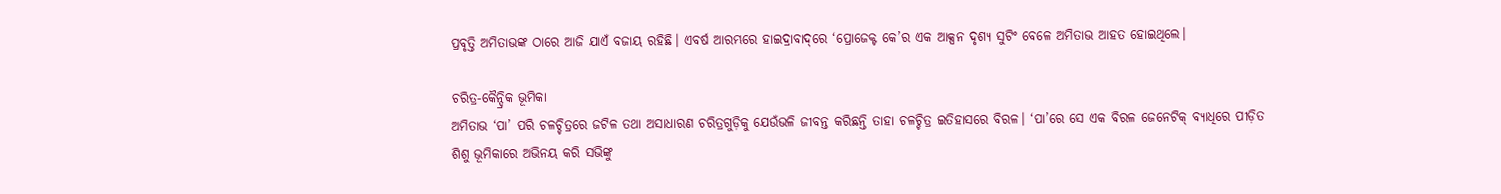ପ୍ରବୃତ୍ତି ଅମିତାଭଙ୍କ ଠାରେ ଆଜି ଯାଏଁ ବଜାୟ ରହିଛି। ଏବର୍ଷ ଆରମ୍ଭରେ ହାଇଦ୍ରାବାଦ୍‌ରେ ‘ପ୍ରୋଜେକ୍ଟ କେ’ର ଏକ ଆକ୍ସନ ଦୃଶ୍ୟ ସୁଟିଂ ବେଳେ ଅମିତାଭ ଆହତ ହୋଇଥିଲେ।

ଚରିତ୍ର-କୈନ୍ଦ୍ରିକ ଭୂମିକା
ଅମିତାଭ ‘ପା’ ପରି ଚଳଚ୍ଚିତ୍ରରେ ଜଟିଳ ତଥା ଅସାଧାରଣ ଚରିତ୍ରଗୁଡ଼ିକୁ ଯେଉଁଭଳି ଜୀବନ୍ତ କରିଛନ୍ତି ତାହା ଚଳଚ୍ଚିତ୍ର ଇତିହାସରେ ବିରଳ। ‘ପା’ରେ ସେ ଏକ ବିରଳ ଜେନେଟିକ୍ ବ୍ୟାଧିରେ ପୀଡ଼ିତ ଶିଶୁ ଭୂମିକାରେ ଅଭିନୟ କରି ସଭିଙ୍କୁ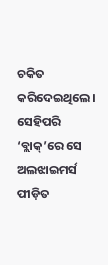ଚକିତ କରିଦେଇଥିଲେ। ସେହିପରି ‘ବ୍ଲାକ୍’ରେ ସେ ଅଲଝାଇମର୍ସ ପୀଡ଼ିତ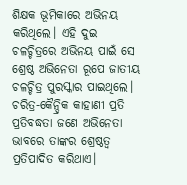ଶିକ୍ଷକ ଭୂମିକାରେ ଅଭିନୟ କରିଥିଲେ। ଏହି ଦୁଇ ଚଳଚ୍ଚିତ୍ରରେ ଅଭିନୟ ପାଇଁ ସେ ଶ୍ରେଷ୍ଠ ଅଭିନେତା ରୂପେ ଜାତୀୟ ଚଳଚ୍ଚିତ୍ର ପୁରସ୍କାର ପାଇଥିଲେ। ଚରିତ୍ର-କୈନ୍ଦ୍ରିକ କାହାଣୀ ପ୍ରତି ପ୍ରତିବଦ୍ଧତା ଜଣେ ଅଭିନେତା ଭାବରେ ତାଙ୍କର ଶ୍ରେଷ୍ଠତ୍ବ ପ୍ରତିପାଦିତ କରିଥାଏ।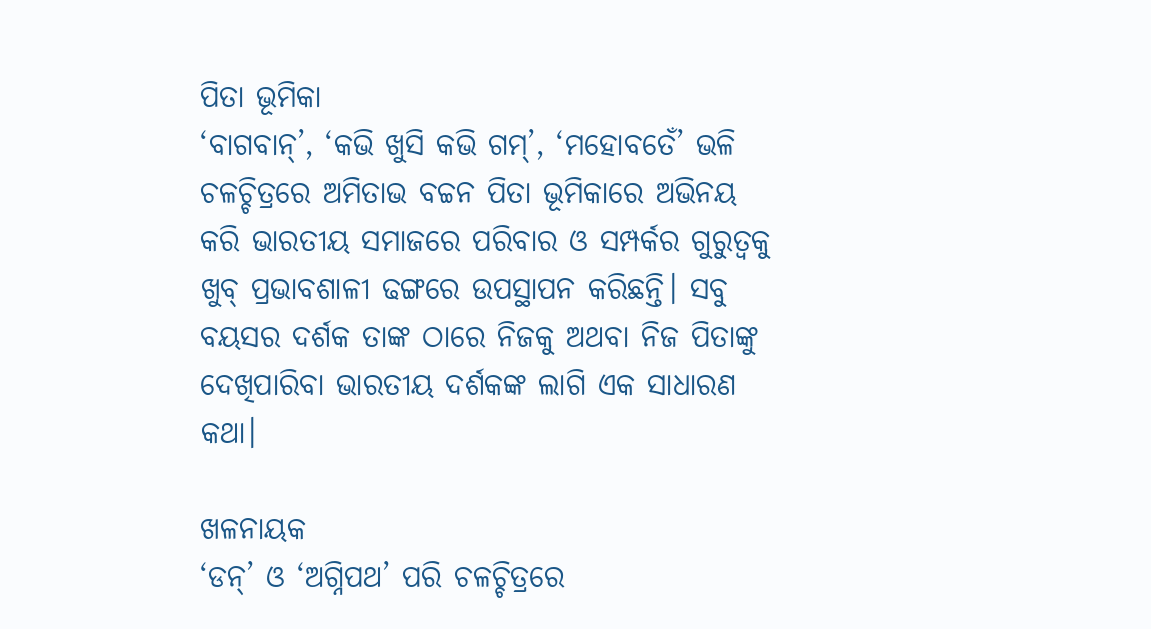ପିତା ଭୂମିକା
‘ବାଗବାନ୍’, ‘କଭି ଖୁସି କଭି ଗମ୍‌’, ‘ମହୋବତେଁ’ ଭଳି ଚଳଚ୍ଚିତ୍ରରେ ଅମିତାଭ ବଚ୍ଚନ ପିତା ଭୂମିକାରେ ଅଭିନୟ କରି ଭାରତୀୟ ସମାଜରେ ପରିବାର ଓ ସମ୍ପର୍କର ଗୁରୁତ୍ୱକୁ ଖୁବ୍ ପ୍ରଭାବଶାଳୀ ଢଙ୍ଗରେ ଉପସ୍ଥାପନ କରିଛନ୍ତି। ସବୁ ବୟସର ଦର୍ଶକ ତାଙ୍କ ଠାରେ ନିଜକୁ ଅଥବା ନିଜ ପିତାଙ୍କୁ ଦେଖିପାରିବା ଭାରତୀୟ ଦର୍ଶକଙ୍କ ଲାଗି ଏକ ସାଧାରଣ କଥା।

ଖଳନାୟକ
‘ଡନ୍’ ଓ ‘ଅଗ୍ନିପଥ’ ପରି ଚଳଚ୍ଚିତ୍ରରେ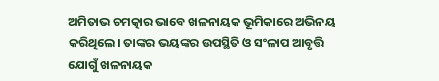ଅମିତାଭ ଚମତ୍କାର ଭାବେ ଖଳନାୟକ ଭୂମିକାରେ ଅଭିନୟ କରିଥିଲେ। ତାଙ୍କର ଭୟଙ୍କର ଉପସ୍ଥିତି ଓ ସଂଳାପ ଆବୃତ୍ତି ଯୋଗୁଁ ଖଳନାୟକ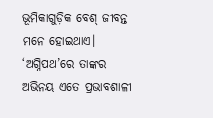ଭୂମିକାଗୁଡ଼ିକ ବେଶ୍‌ ଜୀବନ୍ତ ମନେ ହୋଇଥାଏ। ‘ଅଗ୍ନିପଥ’ରେ ତାଙ୍କର ଅଭିନୟ ଏତେ ପ୍ରଭାବଶାଳୀ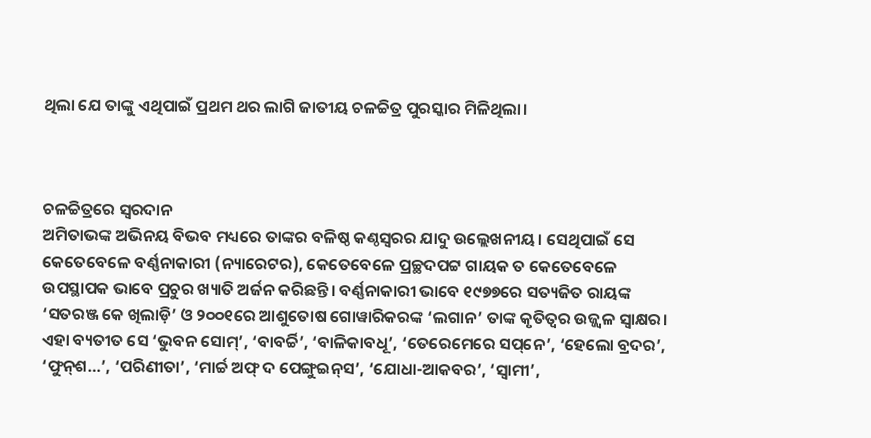ଥିଲା ଯେ ତାଙ୍କୁ ଏଥିପାଇଁ ପ୍ରଥମ ଥର ଲାଗି ଜାତୀୟ ଚଳଚ୍ଚିତ୍ର ପୁରସ୍କାର ମିଳିଥିଲା।



ଚଳଚ୍ଚିତ୍ରରେ ସ୍ବରଦାନ
ଅମିତାଭଙ୍କ ଅଭିନୟ ବିଭବ ମଧ୍ୟରେ ତାଙ୍କର ବଳିଷ୍ଠ କଣ୍ଠସ୍ବରର ଯାଦୁ ଉଲ୍ଲେଖନୀୟ। ସେଥିପାଇଁ ସେ କେତେବେଳେ ବର୍ଣ୍ଣନାକାରୀ (ନ୍ୟାରେଟର), କେତେବେଳେ ପ୍ରଚ୍ଛଦପଟ୍ଟ ଗାୟକ ତ କେତେବେଳେ ଉପସ୍ଥାପକ ଭାବେ ପ୍ରଚୁର ଖ୍ୟାତି ଅର୍ଜନ କରିଛନ୍ତି। ବର୍ଣ୍ଣନାକାରୀ ଭାବେ ୧୯୭୭ରେ ସତ୍ୟଜିତ ରାୟଙ୍କ ‘ସତରଞ୍ଜ କେ ଖିଲାଡ଼ି’ ଓ ୨୦୦୧ରେ ଆଶୁତୋଷ ଗୋୱାରିକରଙ୍କ ‘ଲଗାନ’ ତାଙ୍କ କୃତିତ୍ବର ଉଜ୍ଜ୍ବଳ ସ୍ବାକ୍ଷର। ଏହା ବ୍ୟତୀତ ସେ ‘ଭୁବନ ସୋମ୍‌’, ‘ବାବର୍ଚ୍ଚି’, ‘ବାଳିକାବଧୂ’, ‘ତେରେମେରେ ସପ୍‌ନେ’, ‘ହେଲୋ ବ୍ରଦର’, ‘ଫୁନ୍‌ଶ…’, ‘ପରିଣୀତା’, ‘ମାର୍ଚ୍ଚ ଅଫ୍‌ ଦ ପେଙ୍ଗୁଇନ୍‌ସ’, ‘ଯୋଧା-ଆକବର’, ‘ସ୍ବାମୀ’,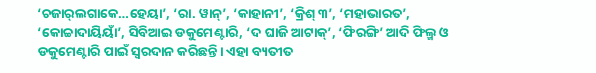‘ଚଜାର୍‌ଲଗାକେ…ହେୟା’, ‘ରା. ୱାନ୍‌’, ‘କାହାନୀ’, ‘କ୍ରିଶ୍ ୩’, ‘ମହାଭାରତ’, ‘କୋଚ୍ଚାଦାୟିୟାଁ’, ସିବିଆଇ ଡକୁମେଣ୍ଟାରି, ‘ଦ ଘାଜି ଆଟାକ୍‌’, ‘ଫିରଙ୍ଗି’ ଆଦି ଫିଲ୍ମ ଓ ଡକୁମେଣ୍ଟାରି ପାଇଁ ସ୍ବରଦାନ କରିଛନ୍ତି। ଏହା ବ୍ୟତୀତ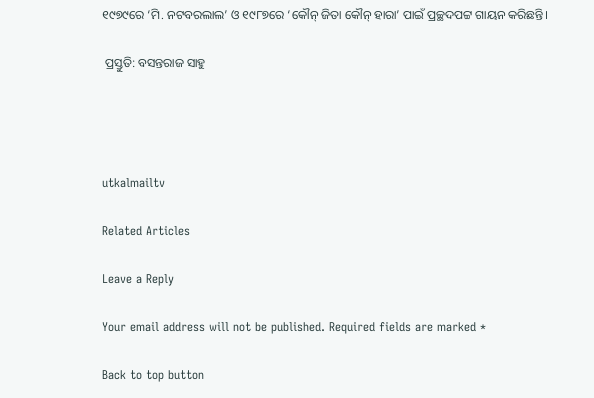୧୯୭୯ରେ ‘ମି. ନଟବରଲାଲ’ ଓ ୧୯୮୭ରେ ‘କୌନ୍‌ ଜିତା କୌନ୍ ହାରା’ ପାଇଁ ପ୍ରଚ୍ଛଦପଟ୍ଟ ଗାୟନ କରିଛନ୍ତି।

 ପ୍ରସ୍ତୁତି: ବସନ୍ତରାଜ ସାହୁ




utkalmailtv

Related Articles

Leave a Reply

Your email address will not be published. Required fields are marked *

Back to top button